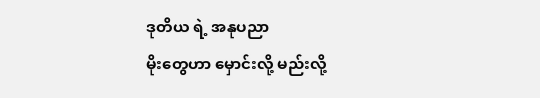ဒုတိယ ရဲ့ အနုပညာ
မိုးတွေဟာ မှောင်းလို့ မည်းလို့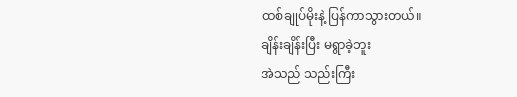ထစ်ချုပ်မိုးနဲ့ ပြန်ကာသွားတယ်။
ချိန်းချိန်းပြီး မရွာခဲ့ဘူး
အဲသည် သည်းကြီး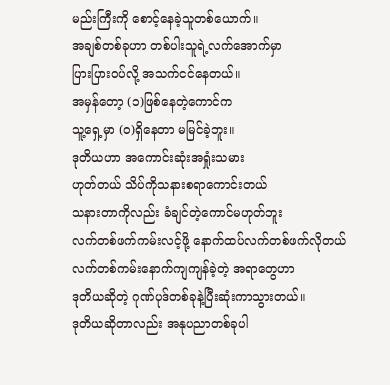မည်းကြီးကို စောင့်နေခဲ့သူတစ်ယောက်။
အချစ်တစ်ခုဟာ တစ်ပါးသူရဲ့လက်အောက်မှာ
ပြားပြားဝပ်လို့ အသက်ငင်နေတယ်။
အမှန်တော့ (၁)ဖြစ်နေတဲ့ကောင်က
သူ့ရှေ့မှာ (၀)ရှိနေတာ မမြင်ခဲ့ဘူး။
ဒုတိယဟာ အကောင်းဆုံးအရှုံးသမား
ဟုတ်တယ် သိပ်ကိုသနားစရာကောင်းတယ်
သနားတာကိုလည်း ခံချင်တဲ့ကောင်မဟုတ်ဘူး
လက်တစ်ဖက်ကမ်းလင့်ဖို့ နောက်ထပ်လက်တစ်ဖက်လိုတယ်
လက်တစ်ကမ်းနောက်ကျကျန်ခဲ့တဲ့ အရာတွေဟာ
ဒုတိယဆိုတဲ့ ဂုဏ်ပုဒ်တစ်ခုနဲ့ပြီးဆုံးကာသွားတယ်။
ဒုတိယဆိုတာလည်း အနုပညာတစ်ခုပါ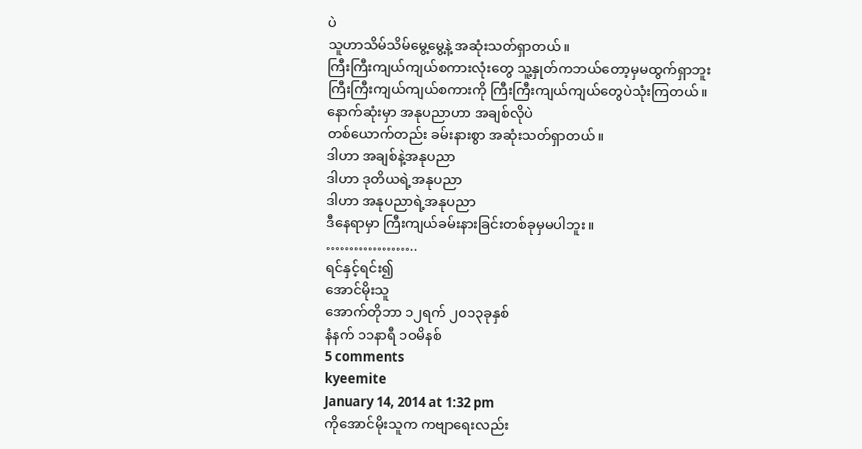ပဲ
သူဟာသိမ်သိမ်မွေ့မွေ့နဲ့ အဆုံးသတ်ရှာတယ်။
ကြီးကြီးကျယ်ကျယ်စကားလုံးတွေ သူ့နှုတ်ကဘယ်တော့မှမထွက်ရှာဘူး
ကြီးကြီးကျယ်ကျယ်စကားကို ကြီးကြီးကျယ်ကျယ်တွေပဲသုံးကြတယ်။
နောက်ဆုံးမှာ အနုပညာဟာ အချစ်လိုပဲ
တစ်ယောက်တည်း ခမ်းနားစွာ အဆုံးသတ်ရှာတယ်။
ဒါဟာ အချစ်နဲ့အနုပညာ
ဒါဟာ ဒုတိယရဲ့အနုပညာ
ဒါဟာ အနုပညာရဲ့အနုပညာ
ဒီနေရာမှာ ကြီးကျယ်ခမ်းနားခြင်းတစ်ခုမှမပါဘူး။
………………..
ရင်နှင့်ရင်း၍
အောင်မိုးသူ
အောက်တိုဘာ ၁၂ရက် ၂၀၁၃ခုနှစ်
နံနက် ၁၁နာရီ ၁ဝမိနစ်
5 comments
kyeemite
January 14, 2014 at 1:32 pm
ကိုအောင်မိုးသူက ကဗျာရေးလည်း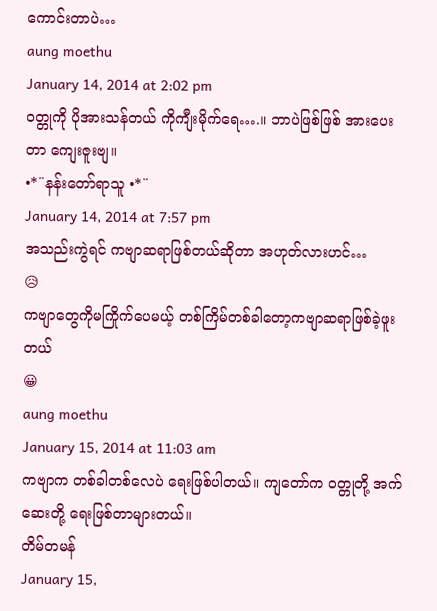ကောင်းတာပဲ…
aung moethu
January 14, 2014 at 2:02 pm
ဝတ္တုကို ပိုအားသန်တယ် ကိုကျီးမိုက်ရေ….။ ဘာပဲဖြစ်ဖြစ် အားပေးတာ ကျေးဇူးဗျ။
•*¨နန်းတော်ရာသူ •*¨
January 14, 2014 at 7:57 pm
အသည်းကွဲရင် ကဗျာဆရာဖြစ်တယ်ဆိုတာ အဟုတ်လားဟင်…
😥
ကဗျာတွေကိုမကြိုက်ပေမယ့် တစ်ကြိမ်တစ်ခါတော့ကဗျာဆရာဖြစ်ခဲ့ဖူးတယ်
😀
aung moethu
January 15, 2014 at 11:03 am
ကဗျာက တစ်ခါတစ်လေပဲ ရေးဖြစ်ပါတယ်။ ကျတော်က ဝတ္တုတို့ အက်ဆေးတို့ ရေးဖြစ်တာများတယ်။
တိမ်တမန်
January 15,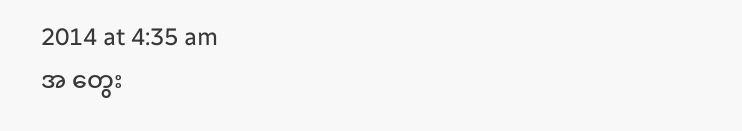2014 at 4:35 am
အ တွေး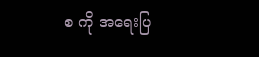စ ကို အရေးပြ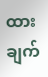ထားချက်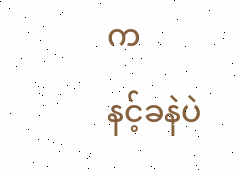က
နင့်ခနဲပဲ